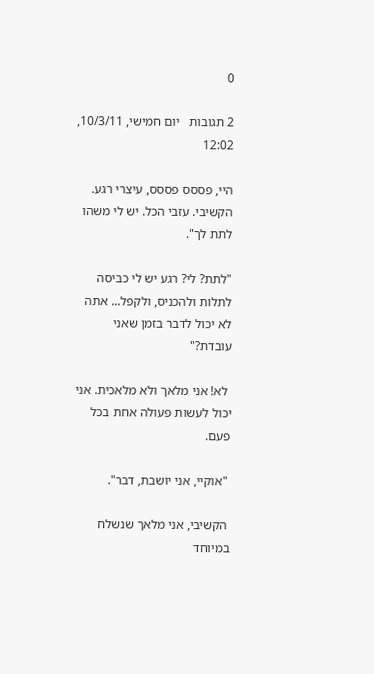0

2 תגובות   יום חמישי, 10/3/11, 12:02

היי, פססס פססס, עיצרי רגע. הקשיבי. עזבי הכל. יש לי משהו לתת לך".

"לתת? לי? רגע יש לי כביסה לתלות ולהכניס, ולקפל... אתה לא יכול לדבר בזמן שאני עובדת?"

 לא! אני מלאך ולא מלאכית. אני יכול לעשות פעולה אחת בכל פעם.

 "אוקיי, אני יושבת, דבר".

 הקשיבי, אני מלאך שנשלח במיוחד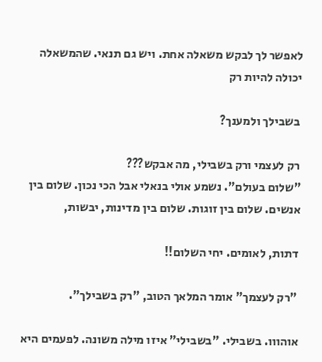לאפשר לך לבקש משאלה אחת. ויש גם תנאי. שהמשאלה יכולה להיות רק

 בשבילך ולמענך?

 רק לעצמי ורק בשבילי, מה אבקש???
"שלום בעולם". נשמע אולי בנאלי אבל הכי נכון. שלום בין אנשים. שלום בין זוגות. שלום בין מדינות, יבשות,

 דתות, לאומים. יחי השלום!!

 "רק לעצמך" אומר המלאך הטוב, "רק בשבילך".

 אוהווו. בשבילי. "בשבילי" איזו מילה משונה. לפעמים היא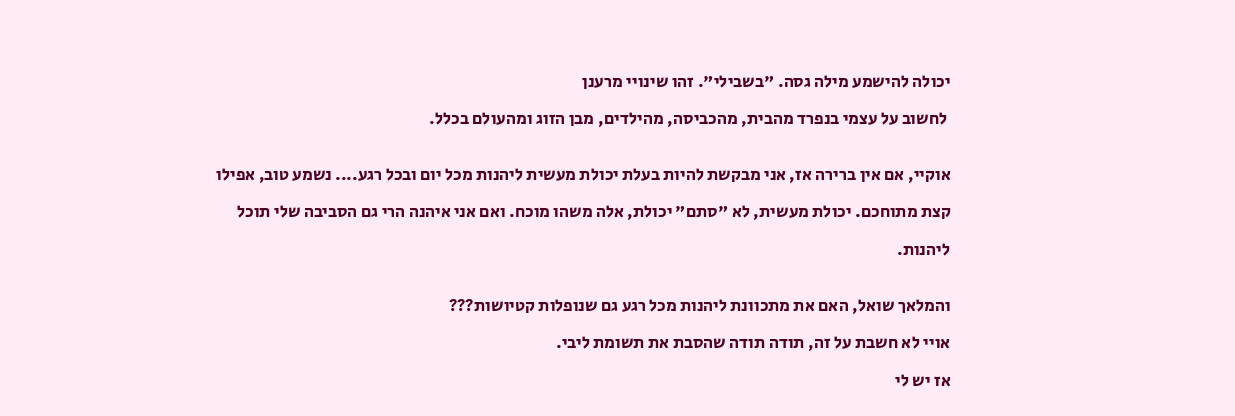יכולה להישמע מילה גסה. "בשבילי". זהו שינויי מרענן

 לחשוב על עצמי בנפרד מהבית, מהכביסה, מהילדים, מבן הזוג ומהעולם בכלל.


אוקיי, אם אין ברירה אז, אני מבקשת להיות בעלת יכולת מעשית ליהנות מכל יום ובכל רגע.... נשמע טוב, אפילו

קצת מתוחכם. יכולת מעשית, לא "סתם" יכולת, אלה משהו מוכח. ואם אני איהנה הרי גם הסביבה שלי תוכל

ליהנות.


והמלאך שואל, האם את מתכוונת ליהנות מכל רגע גם שנופלות קטיושות???

אויי לא חשבת על זה, תודה תודה שהסבת את תשומת ליבי.

אז יש לי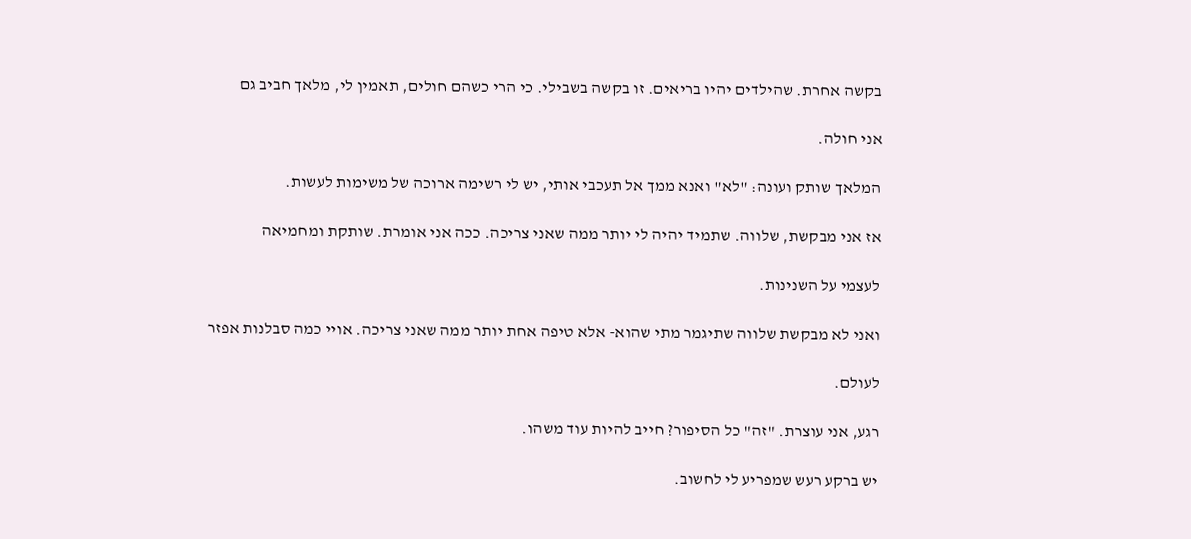בקשה אחרת. שהילדים יהיו בריאים. זו בקשה בשבילי. כי הרי כשהם חולים, תאמין לי, מלאך חביב גם

אני חולה.

המלאך שותק ועונה: "לא" ואנא ממך אל תעכבי אותי, יש לי רשימה ארוכה של משימות לעשות.

אז אני מבקשת, שלווה. שתמיד יהיה לי יותר ממה שאני צריכה. ככה אני אומרת. שותקת ומחמיאה

לעצמי על השנינות.

ואני לא מבקשת שלווה שתיגמר מתי שהוא- אלא טיפה אחת יותר ממה שאני צריכה. אויי כמה סבלנות אפזר

לעולם.

רגע, אני עוצרת. "זה" כל הסיפור? חייב להיות עוד משהו.

יש ברקע רעש שמפריע לי לחשוב.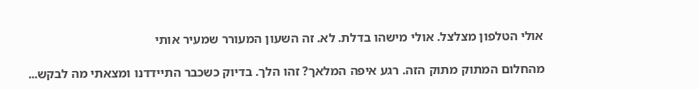אולי הטלפון מצלצל. אולי מישהו בדלת. לא. זה השעון המעורר שמעיר אותי

מהחלום המתוק מתוק הזה. רגע איפה המלאך? זהו הלך. בדיוק כשכבר התיידדנו ומצאתי מה לבקש...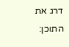דרג את התוכן: